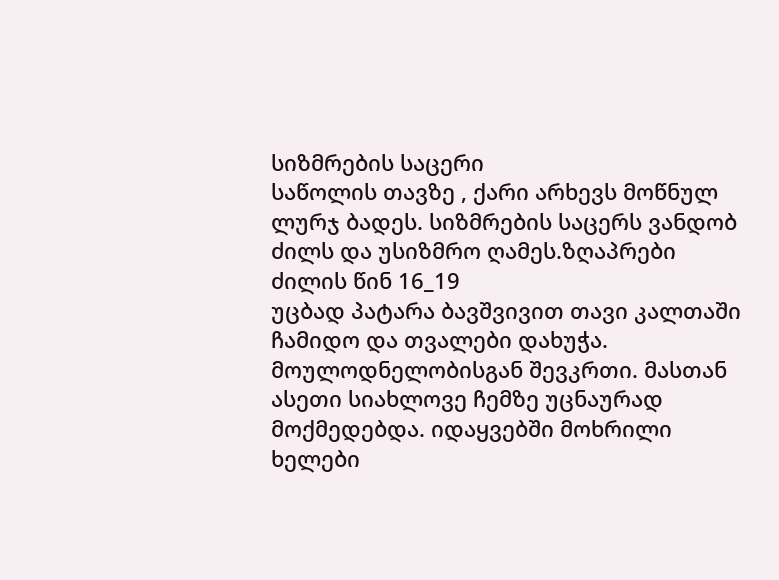სიზმრების საცერი
საწოლის თავზე , ქარი არხევს მოწნულ ლურჯ ბადეს. სიზმრების საცერს ვანდობ ძილს და უსიზმრო ღამეს.ზღაპრები ძილის წინ 16_19
უცბად პატარა ბავშვივით თავი კალთაში ჩამიდო და თვალები დახუჭა. მოულოდნელობისგან შევკრთი. მასთან ასეთი სიახლოვე ჩემზე უცნაურად მოქმედებდა. იდაყვებში მოხრილი ხელები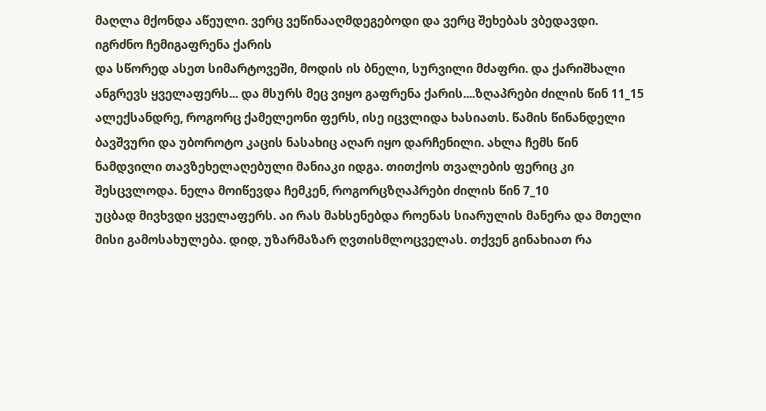მაღლა მქონდა აწეული. ვერც ვეწინააღმდეგებოდი და ვერც შეხებას ვბედავდი. იგრძნო ჩემიგაფრენა ქარის
და სწორედ ასეთ სიმარტოვეში, მოდის ის ბნელი, სურვილი მძაფრი. და ქარიშხალი ანგრევს ყველაფერს... და მსურს მეც ვიყო გაფრენა ქარის....ზღაპრები ძილის წინ 11_15
ალექსანდრე, როგორც ქამელეონი ფერს, ისე იცვლიდა ხასიათს. წამის წინანდელი ბავშვური და უბოროტო კაცის ნასახიც აღარ იყო დარჩენილი. ახლა ჩემს წინ ნამდვილი თავზეხელაღებული მანიაკი იდგა. თითქოს თვალების ფერიც კი შესცვლოდა. ნელა მოიწევდა ჩემკენ, როგორცზღაპრები ძილის წინ 7_10
უცბად მივხვდი ყველაფერს. აი რას მახსენებდა როენას სიარულის მანერა და მთელი მისი გამოსახულება. დიდ, უზარმაზარ ღვთისმლოცველას. თქვენ გინახიათ რა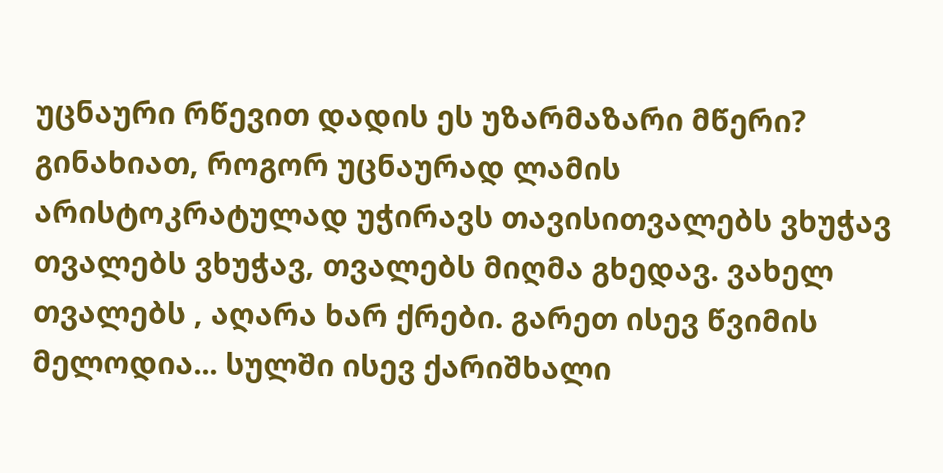უცნაური რწევით დადის ეს უზარმაზარი მწერი? გინახიათ, როგორ უცნაურად ლამის არისტოკრატულად უჭირავს თავისითვალებს ვხუჭავ
თვალებს ვხუჭავ, თვალებს მიღმა გხედავ. ვახელ თვალებს , აღარა ხარ ქრები. გარეთ ისევ წვიმის მელოდია... სულში ისევ ქარიშხალი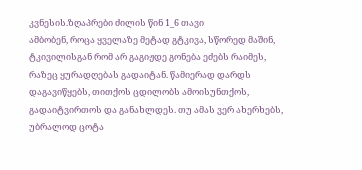კვნესის.ზღაპრები ძილის წინ 1_6 თავი
ამბობენ, როცა ყველაზე მეტად გტკივა, სწორედ მაშინ, ტკივილისგან რომ არ გაგიჟდე გონება ეძებს რაიმეს, რაზეც ყურადღებას გადაიტან. წამიერად დარდს დაგავიწყებს, თითქოს ცდილობს ამოისუნთქოს, გადაიტვირთოს და განახლდეს. თუ ამას ვერ ახერხებს, უბრალოდ ცოტა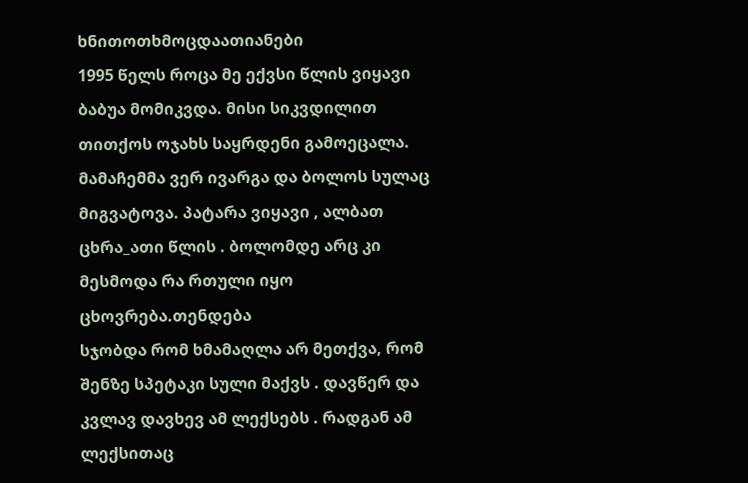ხნითოთხმოცდაათიანები
1995 წელს როცა მე ექვსი წლის ვიყავი ბაბუა მომიკვდა. მისი სიკვდილით თითქოს ოჯახს საყრდენი გამოეცალა. მამაჩემმა ვერ ივარგა და ბოლოს სულაც მიგვატოვა. პატარა ვიყავი , ალბათ ცხრა_ათი წლის . ბოლომდე არც კი მესმოდა რა რთული იყო ცხოვრება.თენდება
სჯობდა რომ ხმამაღლა არ მეთქვა, რომ შენზე სპეტაკი სული მაქვს . დავწერ და კვლავ დავხევ ამ ლექსებს . რადგან ამ ლექსითაც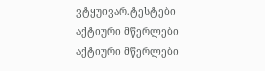ვტყუივარ.ტესტები
აქტიური მწერლები
აქტიური მწერლები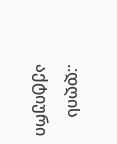.:დღის აქტიური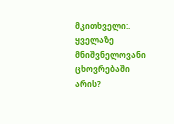მკითხველი:.
ყველაზე მნიშვნელოვანი ცხოვრებაში არის?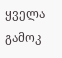ყველა გამოკ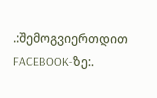.:შემოგვიერთდით FACEBOOK-ზე:.